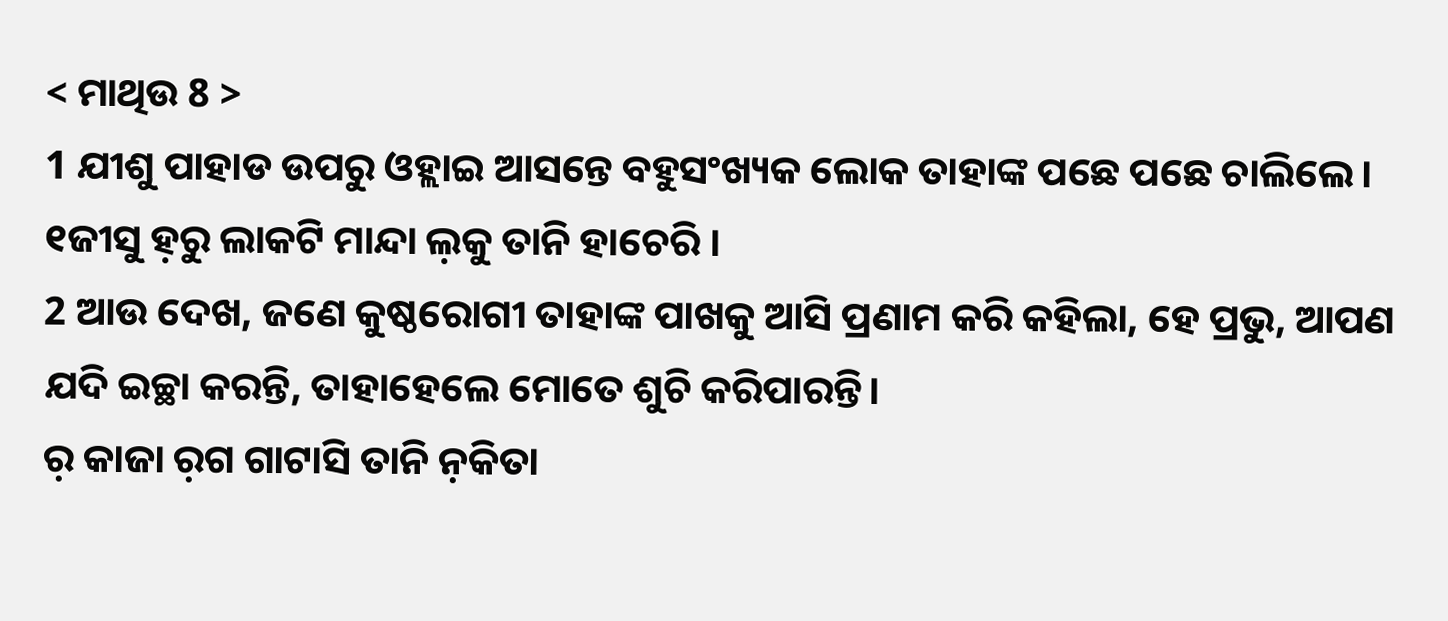< ମାଥିଉ 8 >
1 ଯୀଶୁ ପାହାଡ ଉପରୁ ଓହ୍ଲାଇ ଆସନ୍ତେ ବହୁସଂଖ୍ୟକ ଲୋକ ତାହାଙ୍କ ପଛେ ପଛେ ଚାଲିଲେ।
୧ଜୀସୁ ହ଼ରୁ ଲାକଟି ମାନ୍ଦା ଲ଼କୁ ତାନି ହାଚେରି ।
2 ଆଉ ଦେଖ, ଜଣେ କୁଷ୍ଠରୋଗୀ ତାହାଙ୍କ ପାଖକୁ ଆସି ପ୍ରଣାମ କରି କହିଲା, ହେ ପ୍ରଭୁ, ଆପଣ ଯଦି ଇଚ୍ଛା କରନ୍ତି, ତାହାହେଲେ ମୋତେ ଶୁଚି କରିପାରନ୍ତି।
ର଼ କାଜା ର଼ଗ ଗାଟାସି ତାନି ନ଼କିତା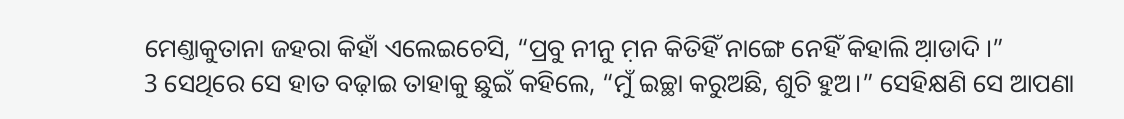ମେଣ୍ତାକୁତାନା ଜହରା କିହାଁ ଏଲେଇଚେସି, “ପ୍ରବୁ ନୀନୁ ମ଼ନ କିତିହିଁ ନାଙ୍ଗେ ନେହିଁ କିହାଲି ଆ଼ଡାଦି ।”
3 ସେଥିରେ ସେ ହାତ ବଢ଼ାଇ ତାହାକୁ ଛୁଇଁ କହିଲେ, “ମୁଁ ଇଚ୍ଛା କରୁଅଛି, ଶୁଚି ହୁଅ।” ସେହିକ୍ଷଣି ସେ ଆପଣା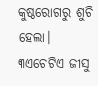କୁଷ୍ଠରୋଗରୁ ଶୁଚି ହେଲା।
୩ଏଚେଟିଏ ଜୀସୁ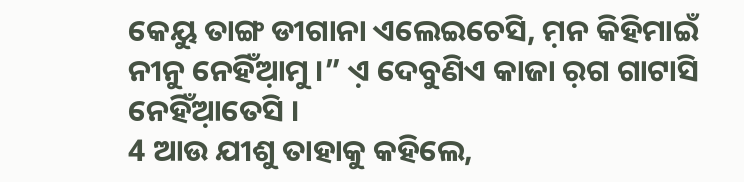କେୟୁ ତାଙ୍ଗ ଡୀଗାନା ଏଲେଇଚେସି, ମ଼ନ କିହିମାଇଁ ନୀନୁ ନେହିଁଆ଼ମୁ ।” ଏ଼ ଦେବୁଣିଏ କାଜା ର଼ଗ ଗାଟାସି ନେହିଁଆ଼ତେସି ।
4 ଆଉ ଯୀଶୁ ତାହାକୁ କହିଲେ,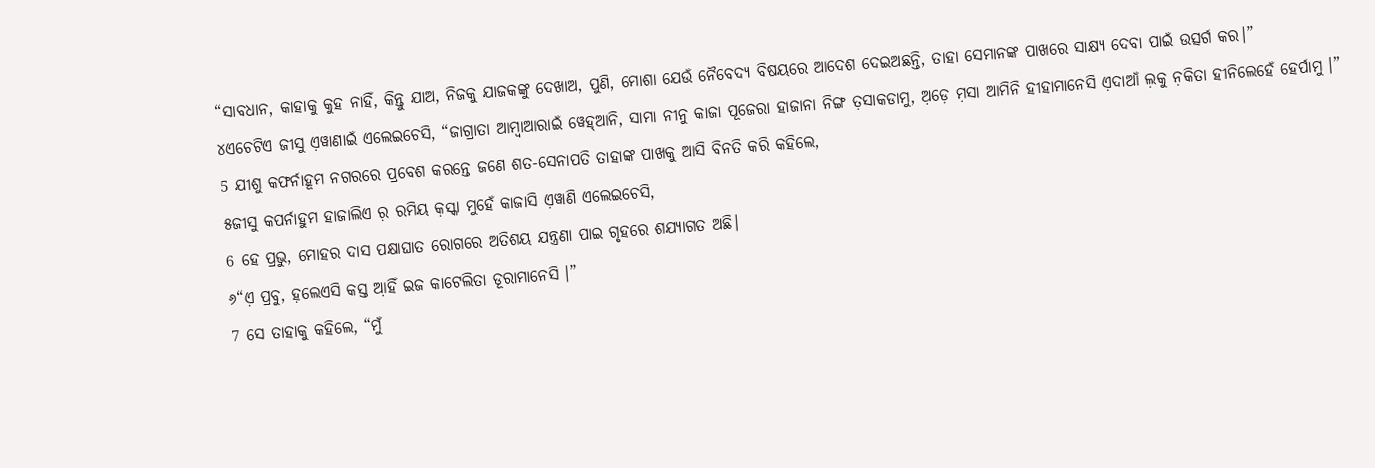“ସାବଧାନ, କାହାକୁ କୁହ ନାହିଁ, କିନ୍ତୁ ଯାଅ, ନିଜକୁ ଯାଜକଙ୍କୁ ଦେଖାଅ, ପୁଣି, ମୋଶା ଯେଉଁ ନୈବେଦ୍ୟ ବିଷୟରେ ଆଦେଶ ଦେଇଅଛନ୍ତି, ତାହା ସେମାନଙ୍କ ପାଖରେ ସାକ୍ଷ୍ୟ ଦେବା ପାଇଁ ଉତ୍ସର୍ଗ କର।”
୪ଏଚେଟିଏ ଜୀସୁ ଏ଼ୱାଣାଇଁ ଏଲେଇଚେସି, “ଜାଗ୍ରାତା ଆମ୍ବାଆରାଇଁ ୱେହ୍ଆନି, ସାମା ନୀନୁ କାଜା ପୂଜେରା ହାଜାନା ନିଙ୍ଗ ତ଼ସାକଡାମୁ, ଅ଼ଡ଼େ ମ଼ସା ଆମିନି ହୀହାମାନେସି ଏ଼ଦାଆଁ ଲ଼କୁ ନ଼କିତା ହୀନିଲେହେଁ ହେର୍ପାମୁ ।”
5 ଯୀଶୁ କଫର୍ନାହୂମ ନଗରରେ ପ୍ରବେଶ କରନ୍ତେ ଜଣେ ଶତ-ସେନାପତି ତାହାଙ୍କ ପାଖକୁ ଆସି ବିନତି କରି କହିଲେ,
୫ଜୀସୁ କପର୍ନାହୁମ ହାଜାଲିଏ ର଼ ରମିୟ କ଼ସ୍କା ମୁହେଁ କାଜାସି ଏ଼ୱାଣି ଏଲେଇଚେସି,
6 ହେ ପ୍ରଭୁ, ମୋହର ଦାସ ପକ୍ଷାଘାତ ରୋଗରେ ଅତିଶୟ ଯନ୍ତ୍ରଣା ପାଇ ଗୃହରେ ଶଯ୍ୟାଗତ ଅଛି।
୬“ଏ଼ ପ୍ରବୁ, ହ଼ଲେଏସି କସ୍ତ ଆ଼ହିଁ ଇଜ କାଟେଲିତା ଡୂରାମାନେସି ।”
7 ସେ ତାହାକୁ କହିଲେ, “ମୁଁ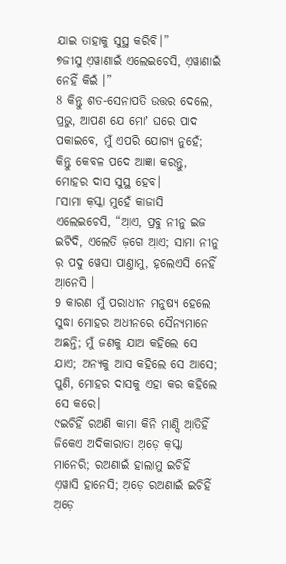ଯାଇ ତାହାକୁ ସୁସ୍ଥ କରିବି।”
୭ଜୀସୁ ଏ଼ୱାଣାଇଁ ଏଲେଇଚେସି, ଏ଼ୱାଣାଇଁ ନେହିଁ କିଇଁ ।”
8 କିନ୍ତୁ ଶତ-ସେନାପତି ଉତ୍ତର ଦେଲେ, ପ୍ରଭୁ, ଆପଣ ଯେ ମୋʼ ଘରେ ପାଦ ପକାଇବେ, ମୁଁ ଏପରି ଯୋଗ୍ୟ ନୁହେଁ; କିନ୍ତୁ କେବଳ ପଦେ ଆଜ୍ଞା କରନ୍ତୁ, ମୋହର ଦାସ ସୁସ୍ଥ ହେବ।
୮ସାମା କ଼ସ୍କା ମୁହେଁ କାଜାସି ଏଲେଇଚେସି, “ଆ଼ଏ, ପ୍ରବୁ ନୀନୁ ଇଜ ଇଟିଦି, ଏଲେତି ଜ଼ଗେ ଆ଼ଏ; ସାମା ନୀନୁ ର଼ ପଦୁ ୱେସା ପାଣ୍ତାମୁ, ହ଼ଲେଏସି ନେହିଁ ଆ଼ନେସି ।
9 କାରଣ ମୁଁ ପରାଧୀନ ମନୁଷ୍ୟ ହେଲେ ସୁଦ୍ଧା ମୋହର ଅଧୀନରେ ସୈନ୍ୟମାନେ ଅଛନ୍ତି; ମୁଁ ଜଣକୁ ଯାଅ କହିଲେ ସେ ଯାଏ; ଅନ୍ୟକୁ ଆସ କହିଲେ ସେ ଆସେ; ପୁଣି, ମୋହର ଦାସକୁ ଏହା କର କହିଲେ ସେ କରେ।
୯ଇଚିହିଁ ରଅଣି କାମା କିନି ମାଣ୍ସି ଆ଼ତିହିଁ ଜିକେଏ ଅଦିକାରାତା ଅ଼ଡ଼େ କ଼ସ୍କା ମାନେରି; ରଅଣାଇଁ ହାଲାମୁ ଇଚିହିଁ ଏ଼ୱାସି ହାନେସି; ଅ଼ଡ଼େ ରଅଣାଇଁ ଇଚିହିଁ ଅ଼ଡ଼େ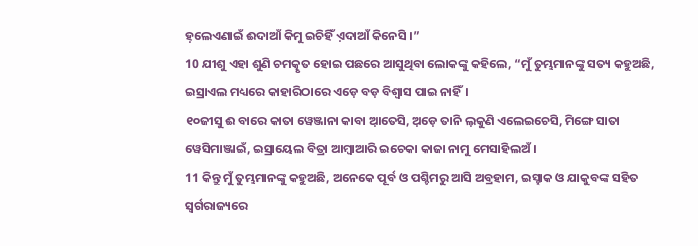ହ଼ଲେଏଣାଇଁ ଈଦାଆଁ କିମୁ ଇଚିହିଁ ଏ଼ଦାଆଁ କିନେସି ।”
10 ଯୀଶୁ ଏହା ଶୁଣି ଚମତ୍କୃତ ହୋଇ ପଛରେ ଆସୁଥିବା ଲୋକଙ୍କୁ କହିଲେ, “ମୁଁ ତୁମ୍ଭମାନଙ୍କୁ ସତ୍ୟ କହୁଅଛି, ଇସ୍ରାଏଲ ମଧ୍ୟରେ କାହାରିଠାରେ ଏଡ଼େ ବଡ଼ ବିଶ୍ୱାସ ପାଇ ନାହିଁ।
୧୦ଜୀସୁ ଈ ବାରେ କାତା ୱେଞ୍ଜାନା କାବା ଆ଼ତେସି, ଅ଼ଡ଼େ ତାନି ଲ଼କୁଣି ଏଲେଇଚେସି, ମିଙ୍ଗେ ସାତା ୱେସିମାଞ୍ଜାଇଁ, ଇସ୍ରାୟେଲ ବିତ୍ରା ଆମ୍ବାଆରି ଇଚେକା କାଜା ନାମୁ ମେସାହିଲଅଁ ।
11 କିନ୍ତୁ ମୁଁ ତୁମ୍ଭମାନଙ୍କୁ କହୁଅଛି, ଅନେକେ ପୂର୍ବ ଓ ପଶ୍ଚିମରୁ ଆସି ଅବ୍ରହାମ, ଇସ୍ହାକ ଓ ଯାକୁବଙ୍କ ସହିତ ସ୍ୱର୍ଗରାଜ୍ୟରେ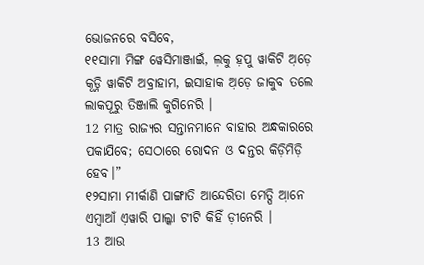ଭୋଜନରେ ବସିବେ,
୧୧ସାମା ମିଙ୍ଗ ୱେସିମାଞ୍ଜାଇଁ, ଲ଼କୁ ହ଼ପୁ ୱାକିଟି ଅ଼ଡ଼େ କୂଡ଼୍ନି ୱାକିଟି ଅବ୍ରାହାମ, ଇସାହାକ ଅ଼ଡ଼େ ଜାକୁବ ତଲେ ଲାକପୂରୁ ତିଞ୍ଜାଲି କୁଗିନେରି ।
12 ମାତ୍ର ରାଜ୍ୟର ସନ୍ତାନମାନେ ବାହାର ଅନ୍ଧକାରରେ ପକାଯିବେ; ସେଠାରେ ରୋଦନ ଓ ଦନ୍ତର କିଡ଼ିମିଡ଼ି ହେବ।”
୧୨ସାମା ମୀର୍କାଣି ପାଙ୍ଗାତି ଆନ୍ଦେରିତା ମେତ୍ପି ଆ଼ନେ ଏମ୍ବାଆଁ ଏ଼ୱାରି ପାଲ୍କା ଟୀଟି କିହିଁ ଡ଼ୀନେରି ।
13 ଆଉ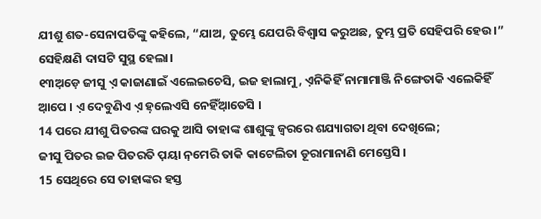ଯୀଶୁ ଶତ-ସେନାପତିଙ୍କୁ କହିଲେ, “ଯାଅ, ତୁମ୍ଭେ ଯେପରି ବିଶ୍ୱାସ କରୁଅଛ, ତୁମ୍ଭ ପ୍ରତି ସେହିପରି ହେଉ।” ସେହିକ୍ଷଣି ଦାସଟି ସୁସ୍ଥ ହେଲା।
୧୩ଅ଼ଡ଼େ ଜୀସୁ ଏ଼ କାଜାଣାଇଁ ଏଲେଇଚେସି, ଇଜ ହାଲାମୁ, ଏ଼ନିକିହିଁ ନାମାମାଞ୍ଜି ନିଙ୍ଗେତାକି ଏଲେକିହିଁ ଆ଼ପେ । ଏ଼ ଦେବୁଣିଏ ଏ଼ ହ଼ଲେଏସି ନେହିଁଆ଼ତେସି ।
14 ପରେ ଯୀଶୁ ପିତରଙ୍କ ଘରକୁ ଆସି ତାହାଙ୍କ ଶାଶୁଙ୍କୁ ଜ୍ୱରରେ ଶଯ୍ୟାଗତା ଥିବା ଦେଖିଲେ;
ଜୀସୁ ପିତର ଇଜ ପିତରତି ପ଼ୟା ନ଼ମେରି ତାକି କାଟେଲିତା ଡୂରାମାନାଣି ମେସ୍ତେସି ।
15 ସେଥିରେ ସେ ତାହାଙ୍କର ହସ୍ତ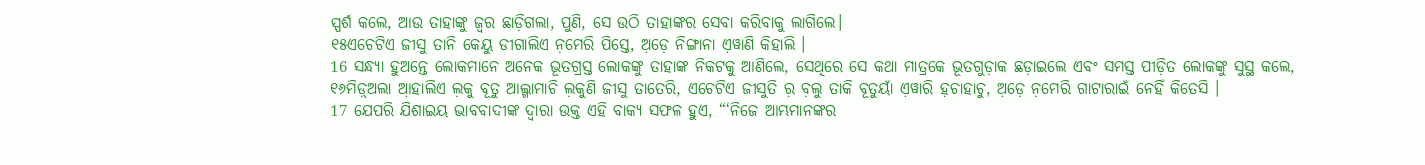ସ୍ପର୍ଶ କଲେ, ଆଉ ତାହାଙ୍କୁ ଜ୍ୱର ଛାଡ଼ିଗଲା, ପୁଣି, ସେ ଉଠି ତାହାଙ୍କର ସେବା କରିବାକୁ ଲାଗିଲେ।
୧୫ଏଚେଟିଏ ଜୀସୁ ତାନି କେୟୁ ଡୀଗାଲିଏ ନ଼ମେରି ପିସ୍ତେ, ଅ଼ଡ଼େ ନିଙ୍ଗାନା ଏ଼ୱାଣି କିହାଲି ।
16 ସନ୍ଧ୍ୟା ହୁଅନ୍ତେ ଲୋକମାନେ ଅନେକ ଭୂତଗ୍ରସ୍ତ ଲୋକଙ୍କୁ ତାହାଙ୍କ ନିକଟକୁ ଆଣିଲେ, ସେଥିରେ ସେ କଥା ମାତ୍ରକେ ଭୂତଗୁଡ଼ାକ ଛଡ଼ାଇଲେ ଏବଂ ସମସ୍ତ ପୀଡ଼ିତ ଲୋକଙ୍କୁ ସୁସ୍ଥ କଲେ,
୧୬ମିଡ଼୍ଅଲା ଆ଼ହାଲିଏ ଲ଼କୁ ବୂତୁ ଆଲ୍ଗାମାଚି ଲ଼କୁଣି ଜୀସୁ ତାତେରି, ଏଚେଟିଏ ଜୀସୁତି ର଼ ବ଼ଲୁ ତାକି ବୂତୁୟାଁ ଏ଼ୱାରି ହ଼ଚାହାଚୁ, ଅ଼ଡ଼େ ନ଼ମେରି ଗାଟାରାଇଁ ନେହିଁ କିତେସି ।
17 ଯେପରି ଯିଶାଇୟ ଭାବବାଦୀଙ୍କ ଦ୍ୱାରା ଉକ୍ତ ଏହି ବାକ୍ୟ ସଫଳ ହୁଏ, “‘ନିଜେ ଆମ୍ଭମାନଙ୍କର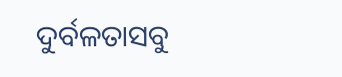ଦୁର୍ବଳତାସବୁ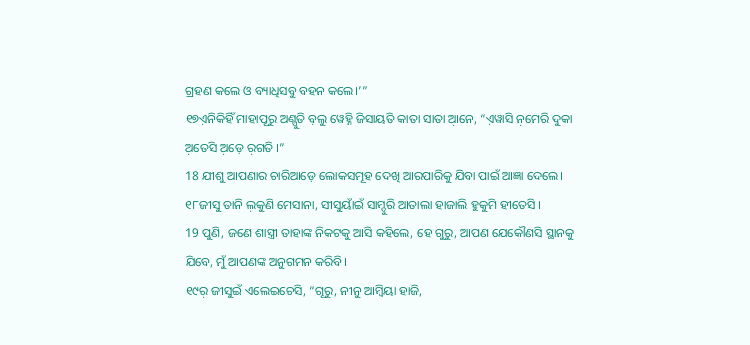ଗ୍ରହଣ କଲେ ଓ ବ୍ୟାଧିସବୁ ବହନ କଲେ।’”
୧୭ଏ଼ନିକିହିଁ ମାହାପୂରୁ ଅଣ୍ପୁତି ବ଼ଲୁ ୱେହ୍ନି ଜିସାୟତି କାତା ସାତା ଆ଼ନେ, “ଏ଼ୱାସି ନ଼ମେରି ଦୁକା ଅ଼ତେସି ଅ଼ଡ଼େ ର଼ଗତି ।”
18 ଯୀଶୁ ଆପଣାର ଚାରିଆଡ଼େ ଲୋକସମୂହ ଦେଖି ଆରପାରିକୁ ଯିବା ପାଇଁ ଆଜ୍ଞା ଦେଲେ।
୧୮ଜୀସୁ ତାନି ଲ଼କୁଣି ମେସାନା, ସୀସୁୟାଁଇଁ ସାମ୍ଦୁରି ଆତାଲା ହାଜାଲି ହୁକୁମି ହୀତେସି ।
19 ପୁଣି, ଜଣେ ଶାସ୍ତ୍ରୀ ତାହାଙ୍କ ନିକଟକୁ ଆସି କହିଲେ, ହେ ଗୁରୁ, ଆପଣ ଯେକୌଣସି ସ୍ଥାନକୁ ଯିବେ, ମୁଁ ଆପଣଙ୍କ ଅନୁଗମନ କରିବି।
୧୯ର଼ ଜୀସୁଇଁ ଏଲେଇଚେସି, “ଗୂରୁ, ନୀନୁ ଆମ୍ବିୟା ହାଜି,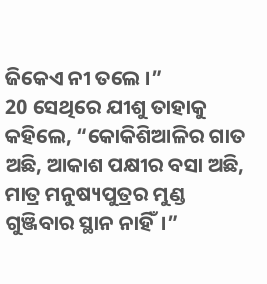ଜିକେଏ ନୀ ତଲେ ।”
20 ସେଥିରେ ଯୀଶୁ ତାହାକୁ କହିଲେ, “କୋକିଶିଆଳିର ଗାତ ଅଛି, ଆକାଶ ପକ୍ଷୀର ବସା ଅଛି, ମାତ୍ର ମନୁଷ୍ୟପୁତ୍ରର ମୁଣ୍ଡ ଗୁଞ୍ଜିବାର ସ୍ଥାନ ନାହିଁ।”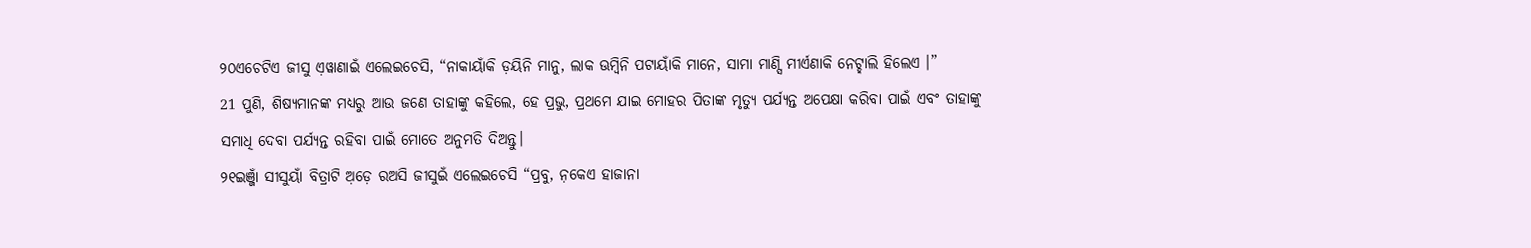୨୦ଏଚେଟିଏ ଜୀସୁ ଏ଼ୱାଣାଇଁ ଏଲେଇଚେସି, “ନାକାୟାଁକି ଡ଼ୟିନି ମାନୁ, ଲାକ ଊମ୍ବିନି ପଟାୟାଁକି ମାନେ, ସାମା ମାଣ୍ସି ମୀର୍ଏଣାକି ନେଟ୍ହାଲି ହିଲେଏ ।”
21 ପୁଣି, ଶିଷ୍ୟମାନଙ୍କ ମଧ୍ୟରୁ ଆଉ ଜଣେ ତାହାଙ୍କୁ କହିଲେ, ହେ ପ୍ରଭୁ, ପ୍ରଥମେ ଯାଇ ମୋହର ପିତାଙ୍କ ମୃତ୍ୟୁ ପର୍ଯ୍ୟନ୍ତ ଅପେକ୍ଷା କରିବା ପାଇଁ ଏବଂ ତାହାଙ୍କୁ ସମାଧି ଦେବା ପର୍ଯ୍ୟନ୍ତ ରହିବା ପାଇଁ ମୋତେ ଅନୁମତି ଦିଅନ୍ତୁ।
୨୧ଇଞ୍ଜାଁ ସୀସୁୟାଁ ବିତ୍ରାଟି ଅ଼ଡ଼େ ରଅସି ଜୀସୁଇଁ ଏଲେଇଚେସି “ପ୍ରବୁ, ନ଼କେଏ ହାଜାନା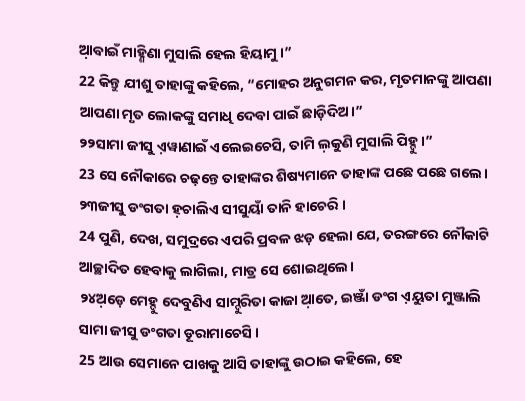ଆ଼ବାଇଁ ମାହ୍ଣିଣା ମୁସାଲି ହେଲ ହିୟାମୁ ।”
22 କିନ୍ତୁ ଯୀଶୁ ତାହାଙ୍କୁ କହିଲେ, “ମୋହର ଅନୁଗମନ କର, ମୃତମାନଙ୍କୁ ଆପଣା ଆପଣା ମୃତ ଲୋକଙ୍କୁ ସମାଧି ଦେବା ପାଇଁ ଛାଡ଼ିଦିଅ।”
୨୨ସାମା ଜୀସୁ ଏ଼ୱାଣାଇଁ ଏଲେଇଚେସି, ତାମି ଲ଼କୁଣି ମୁସାଲି ପିହ୍ଦୁ ।”
23 ସେ ନୌକାରେ ଚଢ଼ନ୍ତେ ତାହାଙ୍କର ଶିଷ୍ୟମାନେ ତାହାଙ୍କ ପଛେ ପଛେ ଗଲେ।
୨୩ଜୀସୁ ଡଂଗତା ହ଼ଚାଲିଏ ସୀସୁୟାଁ ତାନି ହାଚେରି ।
24 ପୁଣି, ଦେଖ, ସମୁଦ୍ରରେ ଏପରି ପ୍ରବଳ ଝଡ଼ ହେଲା ଯେ, ତରଙ୍ଗରେ ନୌକାଟି ଆଚ୍ଛାଦିତ ହେବାକୁ ଲାଗିଲା, ମାତ୍ର ସେ ଶୋଇଥିଲେ।
୨୪ଅ଼ଡ଼େ ମେହ୍ଦୁ ଦେବୁଣିଏ ସାମ୍ଦୁରିତା କାଜା ଆ଼ତେ, ଇଞ୍ଜାଁ ଡଂଗ ଏ଼ୟୁତା ମୁଞ୍ଜାଲି ସାମା ଜୀସୁ ଡଂଗତା ଡୂରାମାଚେସି ।
25 ଆଉ ସେମାନେ ପାଖକୁ ଆସି ତାହାଙ୍କୁ ଉଠାଇ କହିଲେ, ହେ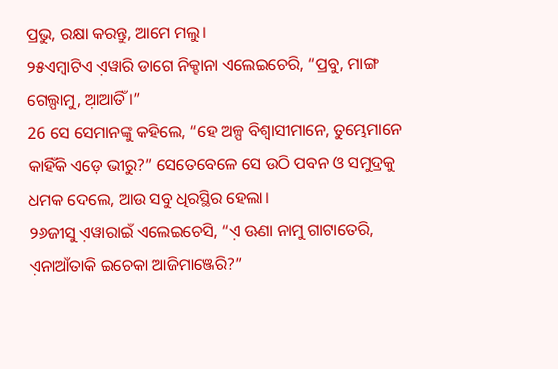ପ୍ରଭୁ, ରକ୍ଷା କରନ୍ତୁ, ଆମେ ମଲୁ।
୨୫ଏମ୍ବାଟିଏ ଏ଼ୱାରି ଡାଗେ ନିକ୍ହାନା ଏଲେଇଚେରି, “ପ୍ରବୁ, ମାଙ୍ଗ ଗେଲ୍ପାମୁ, ଆ଼ଆତିଁ ।”
26 ସେ ସେମାନଙ୍କୁ କହିଲେ, “ହେ ଅଳ୍ପ ବିଶ୍ୱାସୀମାନେ, ତୁମ୍ଭେମାନେ କାହିଁକି ଏଡ଼େ ଭୀରୁ?” ସେତେବେଳେ ସେ ଉଠି ପବନ ଓ ସମୁଦ୍ରକୁ ଧମକ ଦେଲେ, ଆଉ ସବୁ ଧିରସ୍ଥିର ହେଲା।
୨୬ଜୀସୁ ଏ଼ୱାରାଇଁ ଏଲେଇଚେସି, “ଏ଼ ଊଣା ନାମୁ ଗାଟାତେରି, ଏ଼ନାଆଁତାକି ଇଚେକା ଆଜିମାଞ୍ଜେରି?”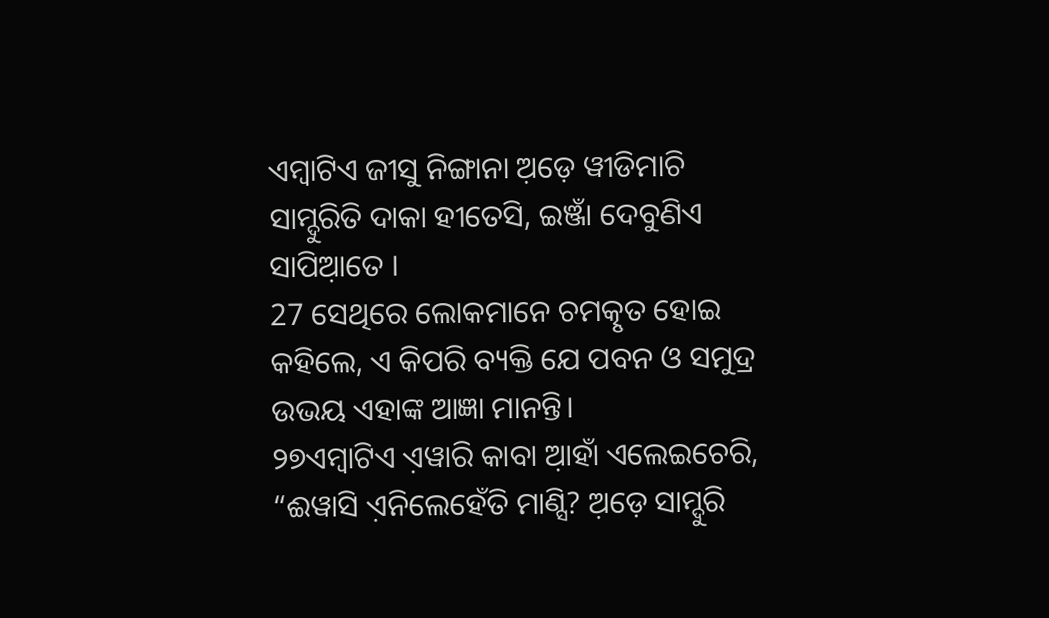ଏମ୍ବାଟିଏ ଜୀସୁ ନିଙ୍ଗାନା ଅ଼ଡ଼େ ୱୀଡିମାଚି ସାମ୍ଦୁରିତି ଦାକା ହୀତେସି, ଇଞ୍ଜାଁ ଦେବୁଣିଏ ସାପିଆ଼ତେ ।
27 ସେଥିରେ ଲୋକମାନେ ଚମତ୍କୃତ ହୋଇ କହିଲେ, ଏ କିପରି ବ୍ୟକ୍ତି ଯେ ପବନ ଓ ସମୁଦ୍ର ଉଭୟ ଏହାଙ୍କ ଆଜ୍ଞା ମାନନ୍ତି।
୨୭ଏମ୍ବାଟିଏ ଏ଼ୱାରି କାବା ଆ଼ହାଁ ଏଲେଇଚେରି, “ଈୱାସି ଏ଼ନିଲେହେଁତି ମାଣ୍ସି? ଅ଼ଡ଼େ ସାମ୍ଦୁରି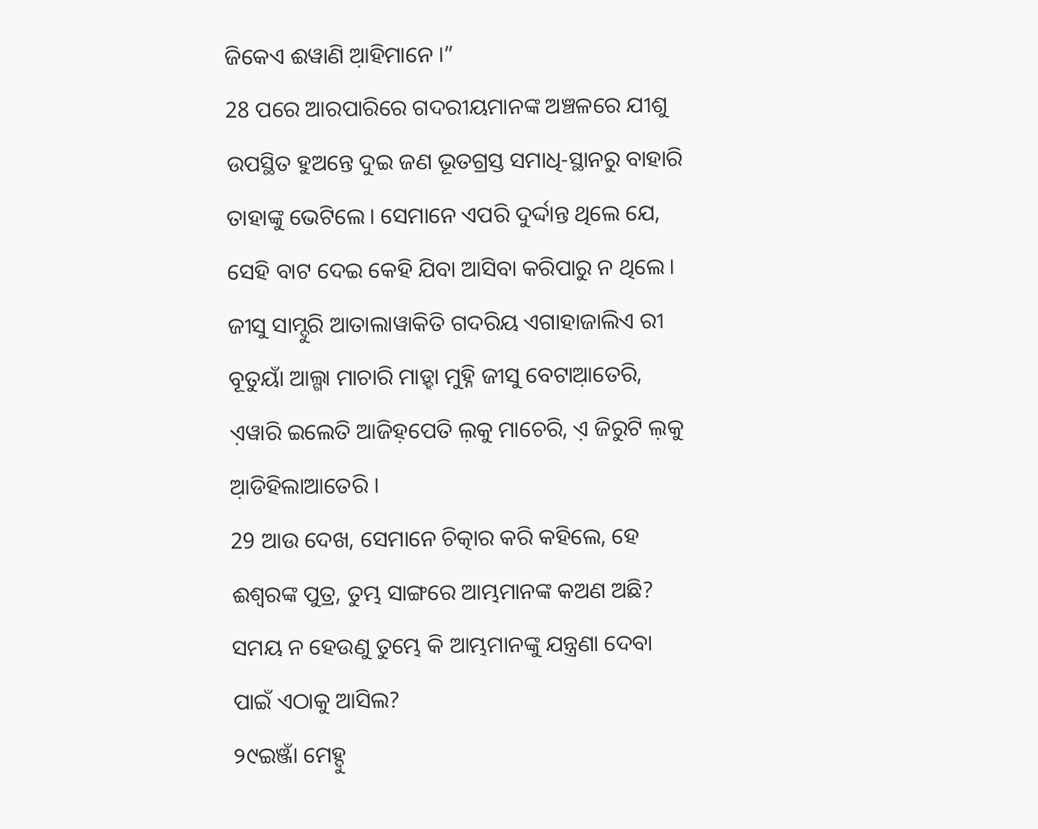ଜିକେଏ ଈୱାଣି ଆ଼ହିମାନେ ।”
28 ପରେ ଆରପାରିରେ ଗଦରୀୟମାନଙ୍କ ଅଞ୍ଚଳରେ ଯୀଶୁ ଉପସ୍ଥିତ ହୁଅନ୍ତେ ଦୁଇ ଜଣ ଭୂତଗ୍ରସ୍ତ ସମାଧି-ସ୍ଥାନରୁ ବାହାରି ତାହାଙ୍କୁ ଭେଟିଲେ। ସେମାନେ ଏପରି ଦୁର୍ଦ୍ଦାନ୍ତ ଥିଲେ ଯେ, ସେହି ବାଟ ଦେଇ କେହି ଯିବା ଆସିବା କରିପାରୁ ନ ଥିଲେ।
ଜୀସୁ ସାମ୍ଦୁରି ଆତାଲାୱାକିତି ଗଦରିୟ ଏଗାହାଜାଲିଏ ରୀ ବୂତୁୟାଁ ଆଲ୍ଗା ମାଚାରି ମାଡ଼୍ହା ମୁହ୍ନି ଜୀସୁ ବେଟାଆ଼ତେରି, ଏ଼ୱାରି ଇଲେତି ଆଜିହ଼ପେତି ଲ଼କୁ ମାଚେରି, ଏ଼ ଜିରୁଟି ଲ଼କୁ ଆ଼ଡିହିଲାଆତେରି ।
29 ଆଉ ଦେଖ, ସେମାନେ ଚିତ୍କାର କରି କହିଲେ, ହେ ଈଶ୍ବରଙ୍କ ପୁତ୍ର, ତୁମ୍ଭ ସାଙ୍ଗରେ ଆମ୍ଭମାନଙ୍କ କଅଣ ଅଛି? ସମୟ ନ ହେଉଣୁ ତୁମ୍ଭେ କି ଆମ୍ଭମାନଙ୍କୁ ଯନ୍ତ୍ରଣା ଦେବା ପାଇଁ ଏଠାକୁ ଆସିଲ?
୨୯ଇଞ୍ଜାଁ ମେହ୍ଦୁ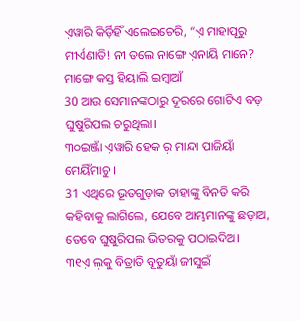ଏ଼ୱାରି କିର୍ଡ଼ିହିଁ ଏଲେଇଚେରି, “ଏ଼ ମାହାପୂରୁ ମୀର୍ଏଣାତି! ନୀ ତଲେ ନାଙ୍ଗେ ଏ଼ନାୟି ମାନେ? ମାଙ୍ଗେ କସ୍ତ ହିୟାଲି ଇମ୍ବାଆଁ
30 ଆଉ ସେମାନଙ୍କଠାରୁ ଦୂରରେ ଗୋଟିଏ ବଡ଼ ଘୁଷୁରିପଲ ଚରୁଥିଲା।
୩୦ଇଞ୍ଜାଁ ଏ଼ୱାରି ହେକ ର଼ ମାନ୍ଦା ପାଜିୟାଁ ମେୟିଁମାଚୁ ।
31 ଏଥିରେ ଭୂତଗୁଡ଼ାକ ତାହାଙ୍କୁ ବିନତି କରି କହିବାକୁ ଲାଗିଲେ, ଯେବେ ଆମ୍ଭମାନଙ୍କୁ ଛଡ଼ାଅ, ତେବେ ଘୁଷୁରିପଲ ଭିତରକୁ ପଠାଇଦିଅ।
୩୧ଏ଼ ଲ଼କୁ ବିତ୍ରାତି ବୂତୁୟାଁ ଜୀସୁଇଁ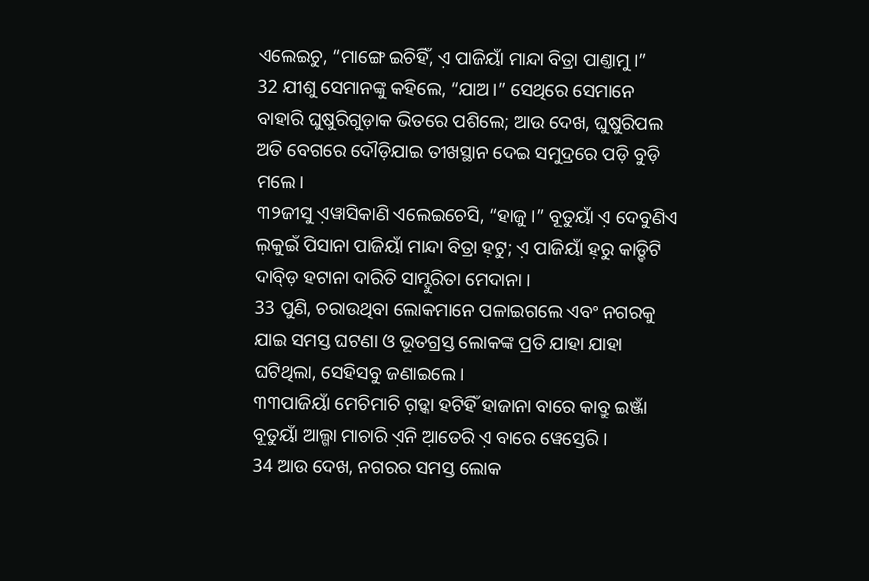ଏଲେଇଚୁ, “ମାଙ୍ଗେ ଇଚିହିଁ, ଏ଼ ପାଜିୟାଁ ମାନ୍ଦା ବିତ୍ରା ପାଣ୍ତାମୁ ।”
32 ଯୀଶୁ ସେମାନଙ୍କୁ କହିଲେ, “ଯାଅ।” ସେଥିରେ ସେମାନେ ବାହାରି ଘୁଷୁରିଗୁଡ଼ାକ ଭିତରେ ପଶିଲେ; ଆଉ ଦେଖ, ଘୁଷୁରିପଲ ଅତି ବେଗରେ ଦୌଡ଼ିଯାଇ ତୀଖସ୍ଥାନ ଦେଇ ସମୁଦ୍ରରେ ପଡ଼ି ବୁଡ଼ି ମଲେ।
୩୨ଜୀସୁ ଏ଼ୱାସିକାଣି ଏଲେଇଚେସି, “ହାଜୁ ।” ବୂତୁୟାଁ ଏ଼ ଦେବୁଣିଏ ଲ଼କୁଇଁ ପିସାନା ପାଜିୟାଁ ମାନ୍ଦା ବିତ୍ରା ହ଼ଟୁ; ଏ଼ ପାଜିୟାଁ ହ଼ରୁ କାଡ଼୍ଦିଟି ଦାବ୍ଡ଼ି ହଟାନା ଦାରିତି ସାମ୍ଦୁରିତା ମେଦାନା ।
33 ପୁଣି, ଚରାଉଥିବା ଲୋକମାନେ ପଳାଇଗଲେ ଏବଂ ନଗରକୁ ଯାଇ ସମସ୍ତ ଘଟଣା ଓ ଭୂତଗ୍ରସ୍ତ ଲୋକଙ୍କ ପ୍ରତି ଯାହା ଯାହା ଘଟିଥିଲା, ସେହିସବୁ ଜଣାଇଲେ।
୩୩ପାଜିୟାଁ ମେଚିମାଚି ଗ଼ଡ଼୍କା ହଟିହିଁ ହାଜାନା ବାରେ କାବ୍ରୁ ଇଞ୍ଜାଁ ବୂତୁୟାଁ ଆଲ୍ଗା ମାଚାରି ଏ଼ନି ଆ଼ତେରି ଏ଼ ବାରେ ୱେସ୍ତେରି ।
34 ଆଉ ଦେଖ, ନଗରର ସମସ୍ତ ଲୋକ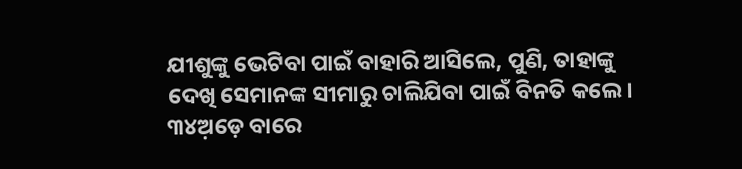ଯୀଶୁଙ୍କୁ ଭେଟିବା ପାଇଁ ବାହାରି ଆସିଲେ, ପୁଣି, ତାହାଙ୍କୁ ଦେଖି ସେମାନଙ୍କ ସୀମାରୁ ଚାଲିଯିବା ପାଇଁ ବିନତି କଲେ।
୩୪ଅ଼ଡ଼େ ବାରେ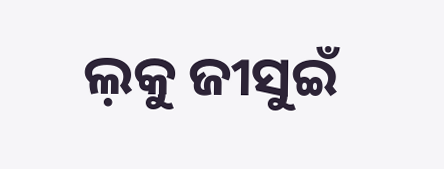ଲ଼କୁ ଜୀସୁଇଁ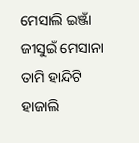ମେସାଲି ଇଞ୍ଜାଁ ଜୀସୁଇଁ ମେସାନା ତାମି ହାନ୍ଦିଟି ହାଜାଲି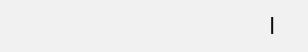।